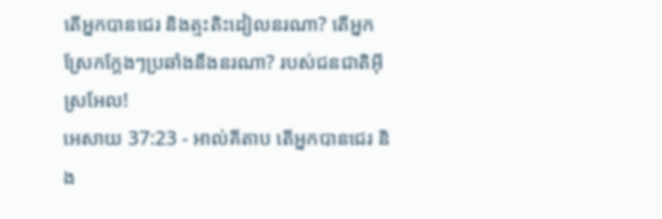តើអ្នកបានជេរ និងត្មះតិះដៀលនរណា? តើអ្នកស្រែកក្តែងៗប្រឆាំងនឹងនរណា? របស់ជនជាតិអ៊ីស្រអែល!
អេសាយ 37:23 - អាល់គីតាប តើអ្នកបានជេរ និង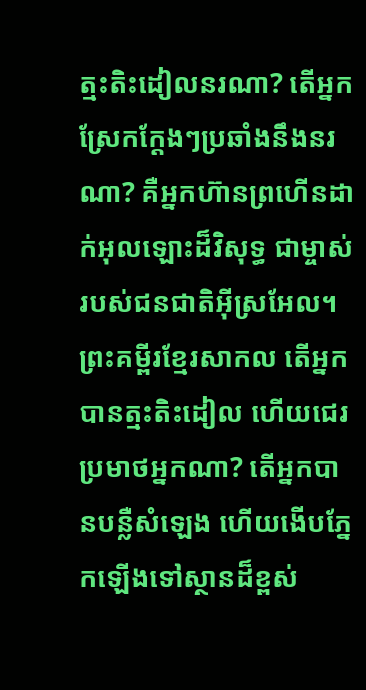ត្មះតិះដៀលនរណា? តើអ្នកស្រែកក្ដែងៗប្រឆាំងនឹងនរណា? គឺអ្នកហ៊ានព្រហើនដាក់អុលឡោះដ៏វិសុទ្ធ ជាម្ចាស់របស់ជនជាតិអ៊ីស្រអែល។ ព្រះគម្ពីរខ្មែរសាកល តើអ្នកបានត្មះតិះដៀល ហើយជេរប្រមាថអ្នកណា? តើអ្នកបានបន្លឺសំឡេង ហើយងើបភ្នែកឡើងទៅស្ថានដ៏ខ្ពស់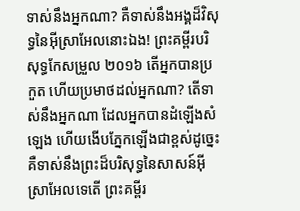ទាស់នឹងអ្នកណា? គឺទាស់នឹងអង្គដ៏វិសុទ្ធនៃអ៊ីស្រាអែលនោះឯង! ព្រះគម្ពីរបរិសុទ្ធកែសម្រួល ២០១៦ តើអ្នកបានប្រកួត ហើយប្រមាថដល់អ្នកណា? តើទាស់នឹងអ្នកណា ដែលអ្នកបានដំឡើងសំឡេង ហើយងើបភ្នែកឡើងជាខ្ពស់ដូច្នេះ គឺទាស់នឹងព្រះដ៏បរិសុទ្ធនៃសាសន៍អ៊ីស្រាអែលទេតើ ព្រះគម្ពីរ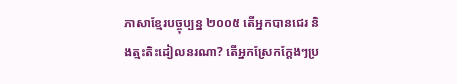ភាសាខ្មែរបច្ចុប្បន្ន ២០០៥ តើអ្នកបានជេរ និងត្មះតិះដៀលនរណា? តើអ្នកស្រែកក្ដែងៗប្រ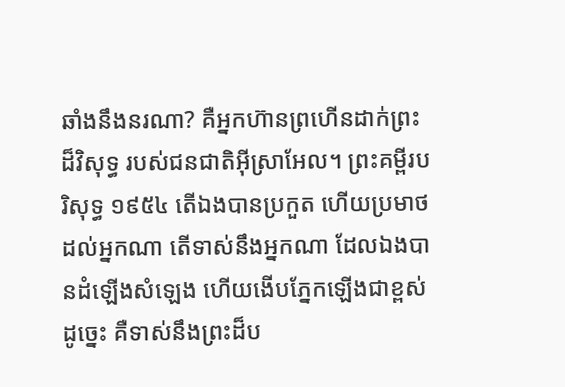ឆាំងនឹងនរណា? គឺអ្នកហ៊ានព្រហើនដាក់ព្រះដ៏វិសុទ្ធ របស់ជនជាតិអ៊ីស្រាអែល។ ព្រះគម្ពីរបរិសុទ្ធ ១៩៥៤ តើឯងបានប្រកួត ហើយប្រមាថដល់អ្នកណា តើទាស់នឹងអ្នកណា ដែលឯងបានដំឡើងសំឡេង ហើយងើបភ្នែកឡើងជាខ្ពស់ដូច្នេះ គឺទាស់នឹងព្រះដ៏ប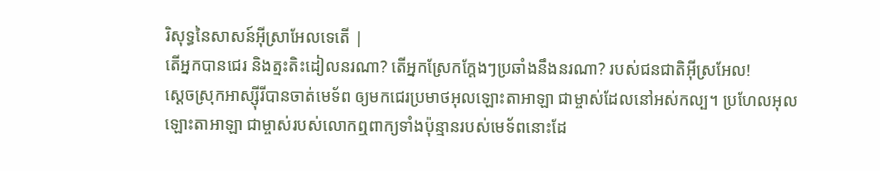រិសុទ្ធនៃសាសន៍អ៊ីស្រាអែលទេតើ |
តើអ្នកបានជេរ និងត្មះតិះដៀលនរណា? តើអ្នកស្រែកក្តែងៗប្រឆាំងនឹងនរណា? របស់ជនជាតិអ៊ីស្រអែល!
ស្តេចស្រុកអាស្ស៊ីរីបានចាត់មេទ័ព ឲ្យមកជេរប្រមាថអុលឡោះតាអាឡា ជាម្ចាស់ដែលនៅអស់កល្ប។ ប្រហែលអុលឡោះតាអាឡា ជាម្ចាស់របស់លោកឮពាក្យទាំងប៉ុន្មានរបស់មេទ័ពនោះដែ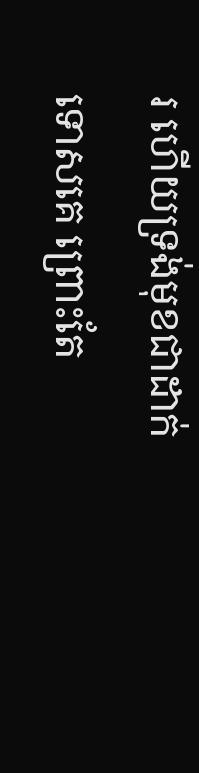រ ហើយទ្រង់មុខជាដាក់ទោសគេ ព្រោះតែ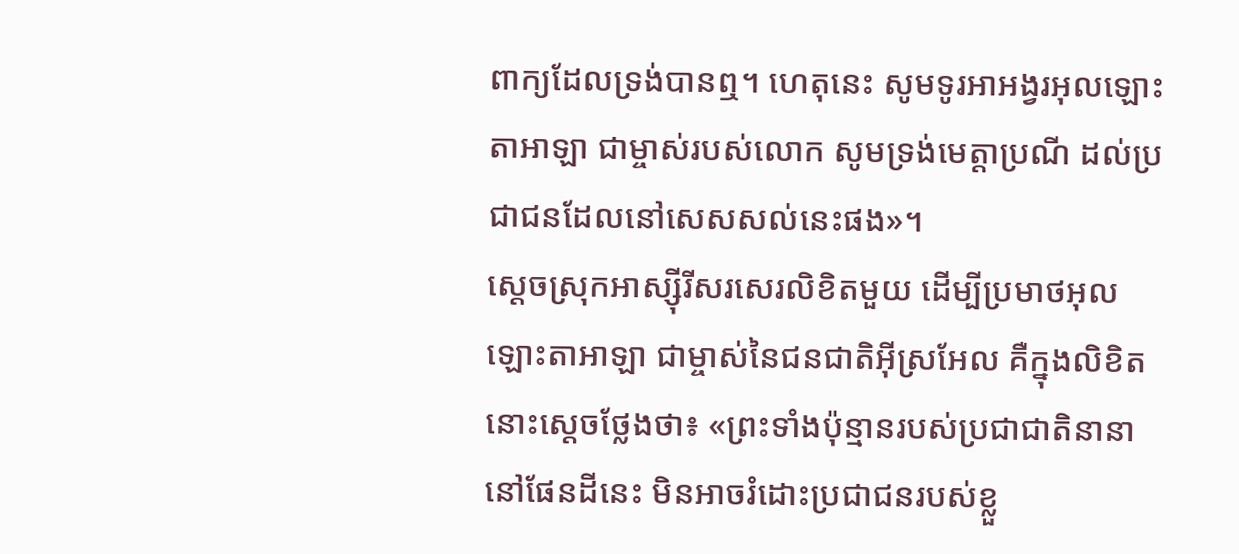ពាក្យដែលទ្រង់បានឮ។ ហេតុនេះ សូមទូរអាអង្វរអុលឡោះតាអាឡា ជាម្ចាស់របស់លោក សូមទ្រង់មេត្តាប្រណី ដល់ប្រជាជនដែលនៅសេសសល់នេះផង»។
ស្តេចស្រុកអាស្ស៊ីរីសរសេរលិខិតមួយ ដើម្បីប្រមាថអុលឡោះតាអាឡា ជាម្ចាស់នៃជនជាតិអ៊ីស្រអែល គឺក្នុងលិខិតនោះស្តេចថ្លែងថា៖ «ព្រះទាំងប៉ុន្មានរបស់ប្រជាជាតិនានានៅផែនដីនេះ មិនអាចរំដោះប្រជាជនរបស់ខ្លួ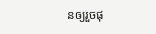នឲ្យរួចផុ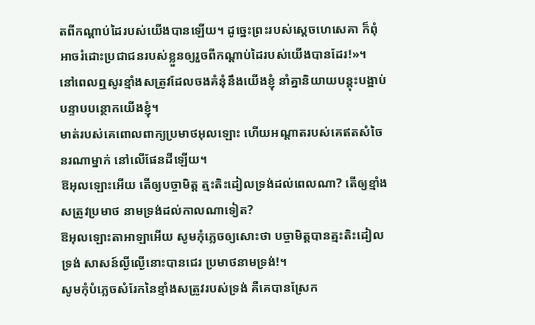តពីកណ្តាប់ដៃរបស់យើងបានឡើយ។ ដូច្នេះព្រះរបស់ស្តេចហេសេគា ក៏ពុំអាចរំដោះប្រជាជនរបស់ខ្លួនឲ្យរួចពីកណ្តាប់ដៃរបស់យើងបានដែរ!»។
នៅពេលឮសូរខ្មាំងសត្រូវដែលចងគំនុំនឹងយើងខ្ញុំ នាំគ្នានិយាយបន្តុះបង្អាប់បន្ទាបបន្ថោកយើងខ្ញុំ។
មាត់របស់គេពោលពាក្យប្រមាថអុលឡោះ ហើយអណ្ដាតរបស់គេឥតសំចៃនរណាម្នាក់ នៅលើផែនដីឡើយ។
ឱអុលឡោះអើយ តើឲ្យបច្ចាមិត្ត ត្មះតិះដៀលទ្រង់ដល់ពេលណា? តើឲ្យខ្មាំងសត្រូវប្រមាថ នាមទ្រង់ដល់កាលណាទៀត?
ឱអុលឡោះតាអាឡាអើយ សូមកុំភ្លេចឲ្យសោះថា បច្ចាមិត្តបានត្មះតិះដៀលទ្រង់ សាសន៍ល្ងីល្ងើនោះបានជេរ ប្រមាថនាមទ្រង់!។
សូមកុំបំភ្លេចសំរែកនៃខ្មាំងសត្រូវរបស់ទ្រង់ គឺគេបានស្រែក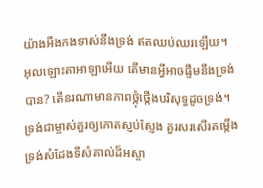យ៉ាងអឺងកងទាស់នឹងទ្រង់ ឥតឈប់ឈរឡើយ។
អុលឡោះតាអាឡាអើយ តើមានអ្វីអាចផ្ទឹមនឹងទ្រង់បាន? តើនរណាមានភាពថ្កុំថ្កើងបរិសុទ្ធដូចទ្រង់។ ទ្រង់ជាម្ចាស់គួរឲ្យកោតស្ញប់ស្ញែង គួរសរសើរតម្កើង ទ្រង់សំដែងទីសំគាល់ដ៏អស្ចា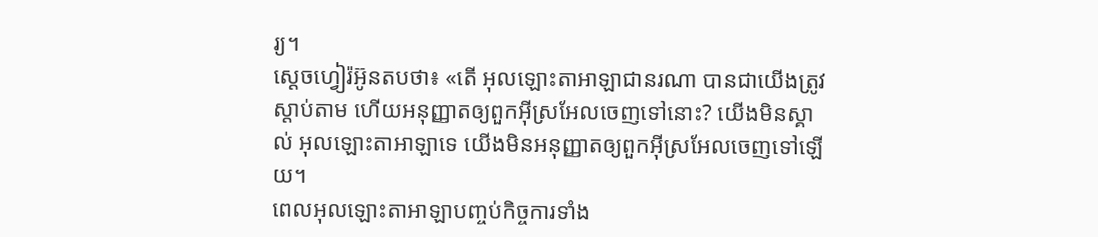រ្យ។
ស្តេចហ្វៀរ៉អ៊ូនតបថា៖ «តើ អុលឡោះតាអាឡាជានរណា បានជាយើងត្រូវស្តាប់តាម ហើយអនុញ្ញាតឲ្យពួកអ៊ីស្រអែលចេញទៅនោះ? យើងមិនស្គាល់ អុលឡោះតាអាឡាទេ យើងមិនអនុញ្ញាតឲ្យពួកអ៊ីស្រអែលចេញទៅឡើយ។
ពេលអុលឡោះតាអាឡាបញ្ចប់កិច្ចការទាំង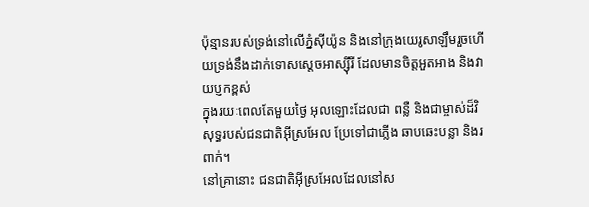ប៉ុន្មានរបស់ទ្រង់នៅលើភ្នំស៊ីយ៉ូន និងនៅក្រុងយេរូសាឡឹមរួចហើយទ្រង់នឹងដាក់ទោសស្ដេចអាស្ស៊ីរី ដែលមានចិត្តអួតអាង និងវាយប្ញកខ្ពស់
ក្នុងរយៈពេលតែមួយថ្ងៃ អុលឡោះដែលជា ពន្លឺ និងជាម្ចាស់ដ៏វិសុទ្ធរបស់ជនជាតិអ៊ីស្រអែល ប្រែទៅជាភ្លើង ឆាបឆេះបន្លា និងរពាក់។
នៅគ្រានោះ ជនជាតិអ៊ីស្រអែលដែលនៅស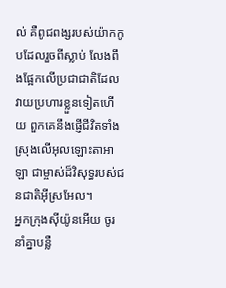ល់ គឺពូជពង្សរបស់យ៉ាកកូបដែលរួចពីស្លាប់ លែងពឹងផ្អែកលើប្រជាជាតិដែលវាយប្រហារខ្លួនទៀតហើយ ពួកគេនឹងផ្ញើជីវិតទាំងស្រុងលើអុលឡោះតាអាឡា ជាម្ចាស់ដ៏វិសុទ្ធរបស់ជនជាតិអ៊ីស្រអែល។
អ្នកក្រុងស៊ីយ៉ូនអើយ ចូរនាំគ្នាបន្លឺ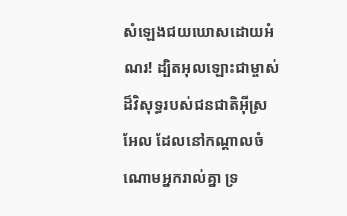សំឡេងជយឃោសដោយអំណរ! ដ្បិតអុលឡោះជាម្ចាស់ដ៏វិសុទ្ធរបស់ជនជាតិអ៊ីស្រអែល ដែលនៅកណ្ដាលចំណោមអ្នករាល់គ្នា ទ្រ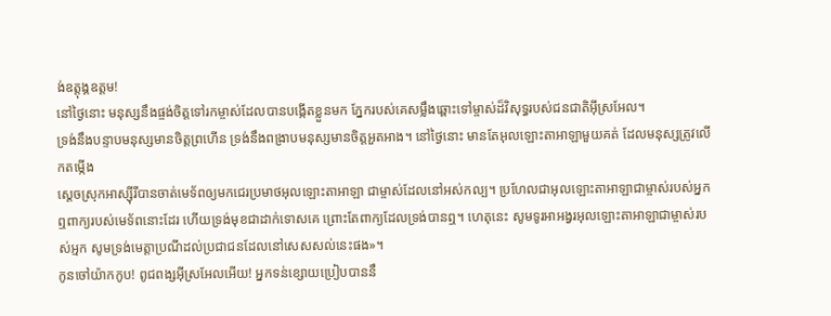ង់ឧត្ដុង្គឧត្ដម!
នៅថ្ងៃនោះ មនុស្សនឹងផ្ចង់ចិត្តទៅរកម្ចាស់ដែលបានបង្កើតខ្លួនមក ភ្នែករបស់គេសម្លឹងឆ្ពោះទៅម្ចាស់ដ៏វិសុទ្ធរបស់ជនជាតិអ៊ីស្រអែល។
ទ្រង់នឹងបន្ទាបមនុស្សមានចិត្តព្រហើន ទ្រង់នឹងពង្រាបមនុស្សមានចិត្តអួតអាង។ នៅថ្ងៃនោះ មានតែអុលឡោះតាអាឡាមួយគត់ ដែលមនុស្សត្រូវលើកតម្កើង
ស្ដេចស្រុកអាស្ស៊ីរីបានចាត់មេទ័ពឲ្យមកជេរប្រមាថអុលឡោះតាអាឡា ជាម្ចាស់ដែលនៅអស់កល្ប។ ប្រហែលជាអុលឡោះតាអាឡាជាម្ចាស់របស់អ្នក ឮពាក្យរបស់មេទ័ពនោះដែរ ហើយទ្រង់មុខជាដាក់ទោសគេ ព្រោះតែពាក្យដែលទ្រង់បានឮ។ ហេតុនេះ សូមទូរអាអង្វរអុលឡោះតាអាឡាជាម្ចាស់របស់អ្មក សូមទ្រង់មេត្តាប្រណីដល់ប្រជាជនដែលនៅសេសសល់នេះផង»។
កូនចៅយ៉ាកកូប! ពូជពង្សអ៊ីស្រអែលអើយ! អ្នកទន់ខ្សោយប្រៀបបាននឹ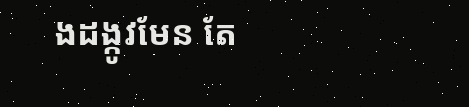ងដង្កូវមែន តែ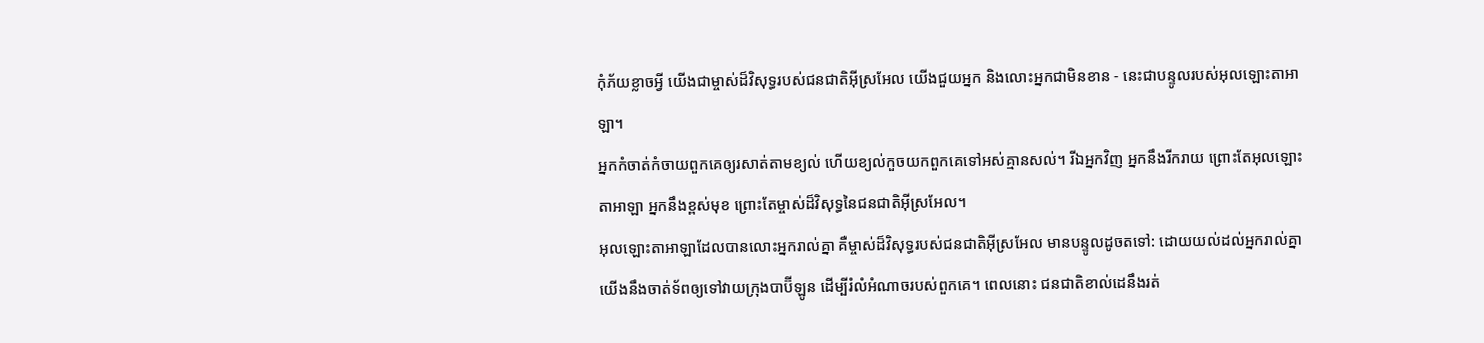កុំភ័យខ្លាចអ្វី យើងជាម្ចាស់ដ៏វិសុទ្ធរបស់ជនជាតិអ៊ីស្រអែល យើងជួយអ្នក និងលោះអ្នកជាមិនខាន - នេះជាបន្ទូលរបស់អុលឡោះតាអាឡា។
អ្នកកំចាត់កំចាយពួកគេឲ្យរសាត់តាមខ្យល់ ហើយខ្យល់កួចយកពួកគេទៅអស់គ្មានសល់។ រីឯអ្នកវិញ អ្នកនឹងរីករាយ ព្រោះតែអុលឡោះតាអាឡា អ្នកនឹងខ្ពស់មុខ ព្រោះតែម្ចាស់ដ៏វិសុទ្ធនៃជនជាតិអ៊ីស្រអែល។
អុលឡោះតាអាឡាដែលបានលោះអ្នករាល់គ្នា គឺម្ចាស់ដ៏វិសុទ្ធរបស់ជនជាតិអ៊ីស្រអែល មានបន្ទូលដូចតទៅ: ដោយយល់ដល់អ្នករាល់គ្នា យើងនឹងចាត់ទ័ពឲ្យទៅវាយក្រុងបាប៊ីឡូន ដើម្បីរំលំអំណាចរបស់ពួកគេ។ ពេលនោះ ជនជាតិខាល់ដេនឹងរត់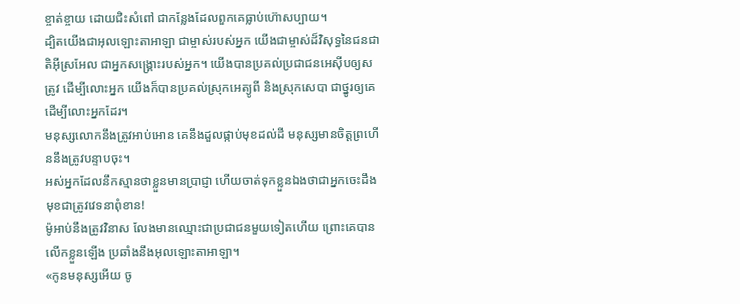ខ្ចាត់ខ្ចាយ ដោយជិះសំពៅ ជាកន្លែងដែលពួកគេធ្លាប់ហ៊ោសប្បាយ។
ដ្បិតយើងជាអុលឡោះតាអាឡា ជាម្ចាស់របស់អ្នក យើងជាម្ចាស់ដ៏វិសុទ្ធនៃជនជាតិអ៊ីស្រអែល ជាអ្នកសង្គ្រោះរបស់អ្នក។ យើងបានប្រគល់ប្រជាជនអេស៊ីបឲ្យសត្រូវ ដើម្បីលោះអ្នក យើងក៏បានប្រគល់ស្រុកអេត្យូពី និងស្រុកសេបា ជាថ្នូរឲ្យគេ ដើម្បីលោះអ្នកដែរ។
មនុស្សលោកនឹងត្រូវអាប់អោន គេនឹងដួលផ្កាប់មុខដល់ដី មនុស្សមានចិត្តព្រហើននឹងត្រូវបន្ទាបចុះ។
អស់អ្នកដែលនឹកស្មានថាខ្លួនមានប្រាជ្ញា ហើយចាត់ទុកខ្លួនឯងថាជាអ្នកចេះដឹង មុខជាត្រូវវេទនាពុំខាន!
ម៉ូអាប់នឹងត្រូវវិនាស លែងមានឈ្មោះជាប្រជាជនមួយទៀតហើយ ព្រោះគេបានលើកខ្លួនឡើង ប្រឆាំងនឹងអុលឡោះតាអាឡា។
«កូនមនុស្សអើយ ចូ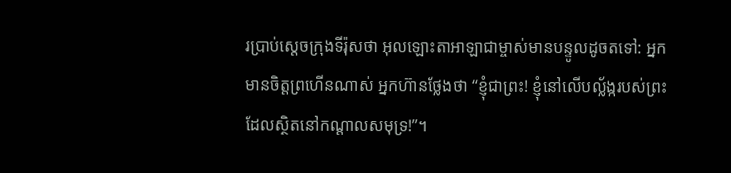រប្រាប់ស្ដេចក្រុងទីរ៉ុសថា អុលឡោះតាអាឡាជាម្ចាស់មានបន្ទូលដូចតទៅ: អ្នកមានចិត្តព្រហើនណាស់ អ្នកហ៊ានថ្លែងថា “ខ្ញុំជាព្រះ! ខ្ញុំនៅលើបល្ល័ង្ករបស់ព្រះដែលស្ថិតនៅកណ្ដាលសមុទ្រ!”។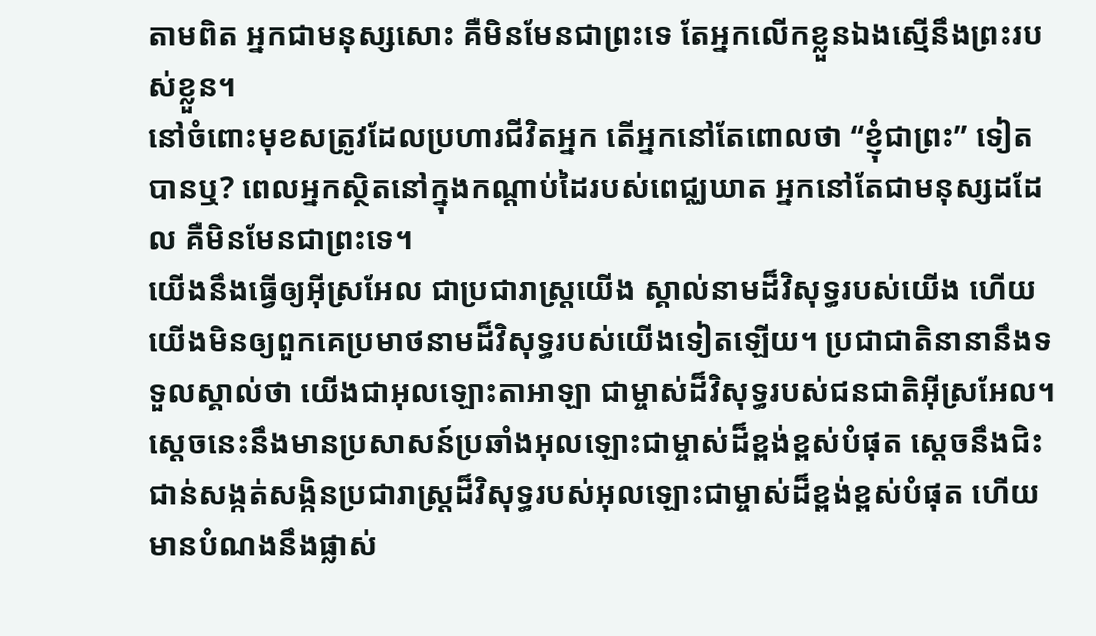តាមពិត អ្នកជាមនុស្សសោះ គឺមិនមែនជាព្រះទេ តែអ្នកលើកខ្លួនឯងស្មើនឹងព្រះរបស់ខ្លួន។
នៅចំពោះមុខសត្រូវដែលប្រហារជីវិតអ្នក តើអ្នកនៅតែពោលថា “ខ្ញុំជាព្រះ” ទៀតបានឬ? ពេលអ្នកស្ថិតនៅក្នុងកណ្ដាប់ដៃរបស់ពេជ្ឈឃាត អ្នកនៅតែជាមនុស្សដដែល គឺមិនមែនជាព្រះទេ។
យើងនឹងធ្វើឲ្យអ៊ីស្រអែល ជាប្រជារាស្ត្រយើង ស្គាល់នាមដ៏វិសុទ្ធរបស់យើង ហើយយើងមិនឲ្យពួកគេប្រមាថនាមដ៏វិសុទ្ធរបស់យើងទៀតឡើយ។ ប្រជាជាតិនានានឹងទទួលស្គាល់ថា យើងជាអុលឡោះតាអាឡា ជាម្ចាស់ដ៏វិសុទ្ធរបស់ជនជាតិអ៊ីស្រអែល។
ស្ដេចនេះនឹងមានប្រសាសន៍ប្រឆាំងអុលឡោះជាម្ចាស់ដ៏ខ្ពង់ខ្ពស់បំផុត ស្ដេចនឹងជិះជាន់សង្កត់សង្កិនប្រជារាស្ត្រដ៏វិសុទ្ធរបស់អុលឡោះជាម្ចាស់ដ៏ខ្ពង់ខ្ពស់បំផុត ហើយមានបំណងនឹងផ្លាស់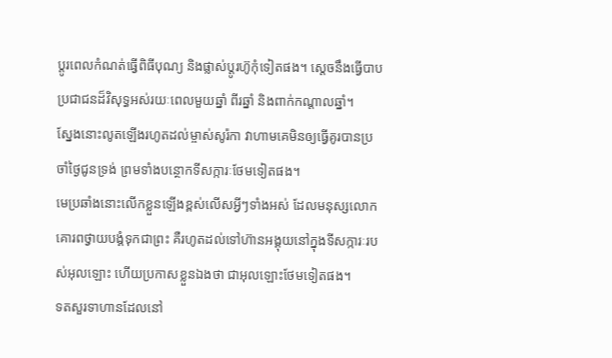ប្ដូរពេលកំណត់ធ្វើពិធីបុណ្យ និងផ្លាស់ប្ដូរហ៊ូកុំទៀតផង។ ស្តេចនឹងធ្វើបាបប្រជាជនដ៏វិសុទ្ធអស់រយៈពេលមួយឆ្នាំ ពីរឆ្នាំ និងពាក់កណ្ដាលឆ្នាំ។
ស្នែងនោះលូតឡើងរហូតដល់ម្ចាស់សូរ៉កា វាហាមគេមិនឲ្យធ្វើគូរបានប្រចាំថ្ងៃជូនទ្រង់ ព្រមទាំងបន្ថោកទីសក្ការៈថែមទៀតផង។
មេប្រឆាំងនោះលើកខ្លួនឡើងខ្ពស់លើសអ្វីៗទាំងអស់ ដែលមនុស្សលោកគោរពថ្វាយបង្គំទុកជាព្រះ គឺរហូតដល់ទៅហ៊ានអង្គុយនៅក្នុងទីសក្ការៈរបស់អុលឡោះ ហើយប្រកាសខ្លួនឯងថា ជាអុលឡោះថែមទៀតផង។
ទតសួរទាហានដែលនៅ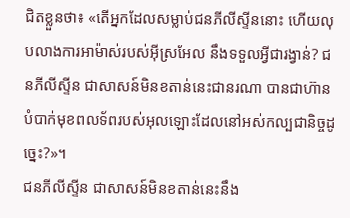ជិតខ្លួនថា៖ «តើអ្នកដែលសម្លាប់ជនភីលីស្ទីននោះ ហើយលុបលាងការអាម៉ាស់របស់អ៊ីស្រអែល នឹងទទួលអ្វីជារង្វាន់? ជនភីលីស្ទីន ជាសាសន៍មិនខតាន់នេះជានរណា បានជាហ៊ានបំបាក់មុខពលទ័ពរបស់អុលឡោះដែលនៅអស់កល្បជានិច្ចដូច្នេះ?»។
ជនភីលីស្ទីន ជាសាសន៍មិនខតាន់នេះនឹង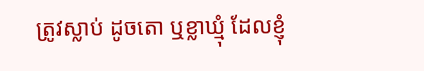ត្រូវស្លាប់ ដូចតោ ឬខ្លាឃ្មុំ ដែលខ្ញុំ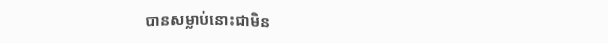បានសម្លាប់នោះជាមិន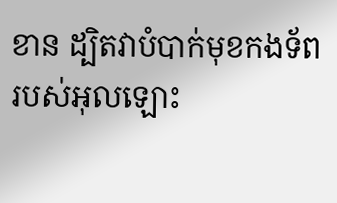ខាន ដ្បិតវាបំបាក់មុខកងទ័ពរបស់អុលឡោះ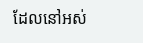ដែលនៅអស់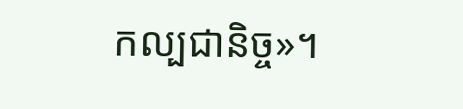កល្បជានិច្ច»។